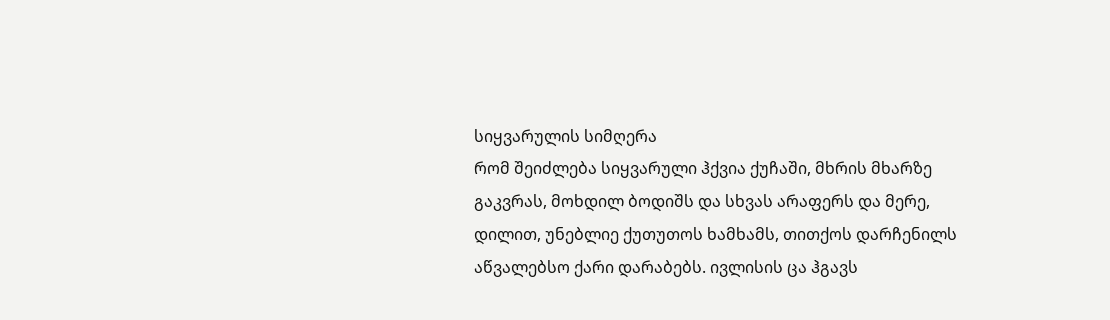სიყვარულის სიმღერა
რომ შეიძლება სიყვარული ჰქვია ქუჩაში, მხრის მხარზე გაკვრას, მოხდილ ბოდიშს და სხვას არაფერს და მერე, დილით, უნებლიე ქუთუთოს ხამხამს, თითქოს დარჩენილს აწვალებსო ქარი დარაბებს. ივლისის ცა ჰგავს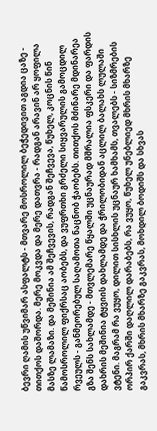ბევრი ღამის უწვიმარ ასფალტს - მთვარე მოსროლილ ბეჭედივით აგდია ცაზე - თითქოს დაშორდა. მერე მოკვდა და მერე დათვრა - რადგან არავინ არ ყოფილა მასზე ლამაზი. და მეშინია ამ შეჩვევის, რადგან შეჩვევა, წუხელ, კოცნის წინ წამოსროლილ ფიქრსაც აობებს, და ვუფრთხი გრძელი სიყვარულის გამოცდილ რვეულს - განმეორებულ საღამოთა ნაცნობ ჭაობებს. თითქოს მძინარე მდინარეა გზა შენს სახლამდე - მთვლემარე წყალში უცნაურად მშრალია ფსკერი და ფარდის დახრის მეშინია ტყვიის დახლამდე და ჭრილობიდან აცლილ ბალახს ლულაში ვტენი. მაგრამ რა ვუყო, დილით სისხლის უცნაურ ხამხამს, თვალებს - სიზმრების ორპირ ქარში დაღლილ დარაბებს, რა ვუყო, წუხელ უნებლიედ მხრის მხარზე გაკვრას, მხრის მხარზე გაკვრას, მოხდილ ბოდიშს და სხვას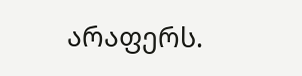არაფერს.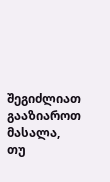შეგიძლიათ გააზიაროთ მასალა, თუ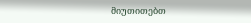მიუთითებთ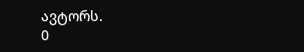ავტორს.
0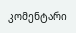კომენტარი